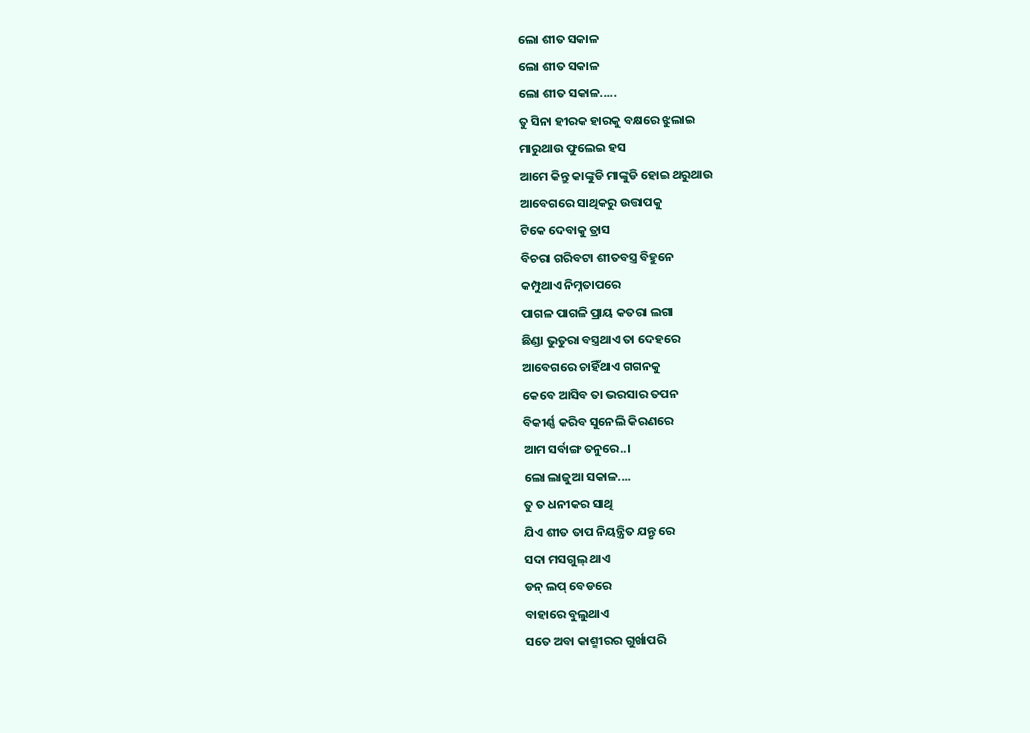ଲୋ ଶୀତ ସକାଳ
ଲୋ ଶୀତ ସକାଳ
ଲୋ ଶୀତ ସକାଳ.....
ତୁ ସିନା ହୀରକ ହାରକୁ ବକ୍ଷରେ ଝୁଲାଇ
ମାରୁଥାଉ ଫୁଲେଇ ହସ
ଆମେ କିନ୍ତୁ କାଙ୍କୁଡି ମାଙ୍କୁଡି ହୋଇ ଥରୁଥାଉ
ଆବେଗରେ ସାଥିକରୁ ଉତ୍ତାପକୁ
ଟିକେ ଦେବାକୁ ତ୍ରାସ
ବିଚରା ଗରିବଟା ଶୀତବସ୍ତ୍ର ବିହୁନେ
କମ୍ପୁଥାଏ ନିମ୍ନତାପରେ
ପାଗଳ ପାଗଳି ପ୍ରାୟ କତରା ଲଗା
ଛିଣ୍ଡା ଭୁତୁରା ବସ୍ତ୍ରଥାଏ ତା ଦେହରେ
ଆବେଗରେ ଚାହିଁଥାଏ ଗଗନକୁ
କେବେ ଆସିବ ତା ଭରସାର ତପନ
ବିକୀର୍ଣ୍ଣ କରିବ ସୁନେଲି କିରଣରେ
ଆମ ସର୍ବାଙ୍ଗ ତନୁରେ..।
ଲୋ ଲାଜୁଆ ସକାଳ....
ତୁ ତ ଧନୀକର ସାଥି
ଯିଏ ଶୀତ ତାପ ନିୟନ୍ତ୍ରିତ ଯନ୍ତୃ ରେ
ସଦା ମସଗୁଲ୍ ଥାଏ
ଡନ୍ ଲପ୍ ବେଡରେ
ବାହାରେ ବୁଲୁଥାଏ
ସତେ ଅବା କାଶ୍ମୀରର ଗୁର୍ଖାପରି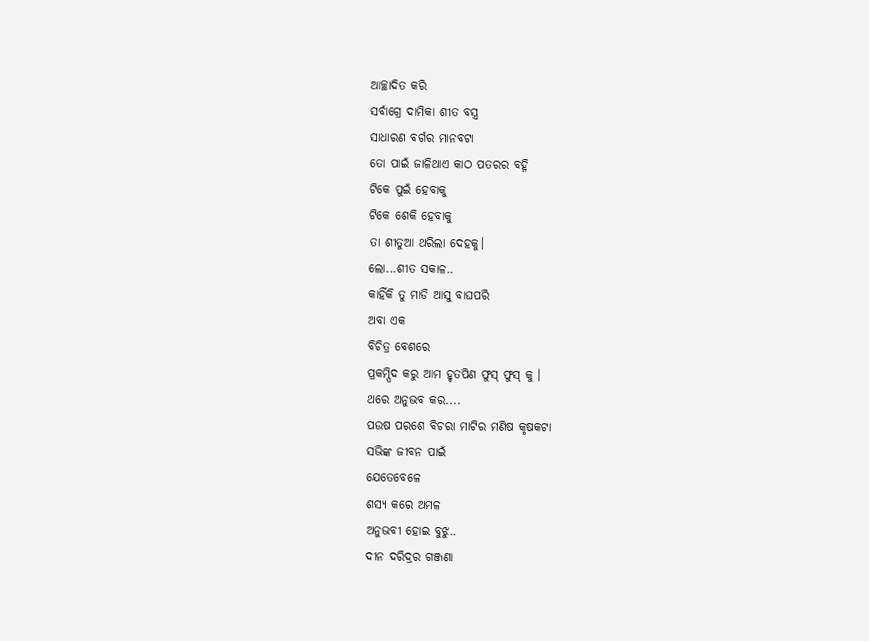ଆଚ୍ଛାଦିତ କରି
ସର୍ବାଗ୍ରେ ଦାମିକା ଶୀତ ବସ୍ତ୍ର
ସାଧାରଣ ବର୍ଗର ମାନବଟା
ତୋ ପାଇଁ ଜାଳିଥାଏ କାଠ ପତରର ବହ୍ନି
ଟିକେ ପୁଇଁ ହେବାକୁ
ଟିକେ ଶେକି ହେବାକୁ
ତା ଶୀତୁଆ ଥରିଲା ଦେହକୁ।
ଲୋ...ଶୀତ ସକାଳ..
କାହିଁକି ତୁ ମାଡି ଆସୁ ବାଘପରି
ଅବା ଏକ
ବିଚିତ୍ର ବେଶରେ
ପ୍ରକମ୍ପିଦ କରୁ ଆମ ହୃତପିଣ ଫୁସ୍ ଫୁସ୍ କୁ ।
ଥରେ ଅନୁଭବ କର....
ପଉଷ ପରଶେ ବିଚରା ମାଟିର ମଣିଷ କୃଷକଟା
ସଭିଙ୍କ ଜୀବନ ପାଇଁ
ଯେତେବେଳେ
ଶସ୍ୟ କରେ ଅମଳ
ଅନୁଭବୀ ହୋଇ ବୁଝୁ..
ଦୀନ ଦରିଦ୍ରର ଗଞ୍ଜଣା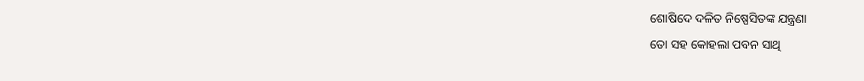ଶୋଷିଦେ ଦଳିତ ନିଷ୍ପେସିତଙ୍କ ଯନ୍ତ୍ରଣା
ତୋ ସହ କୋହଲା ପବନ ସାଥି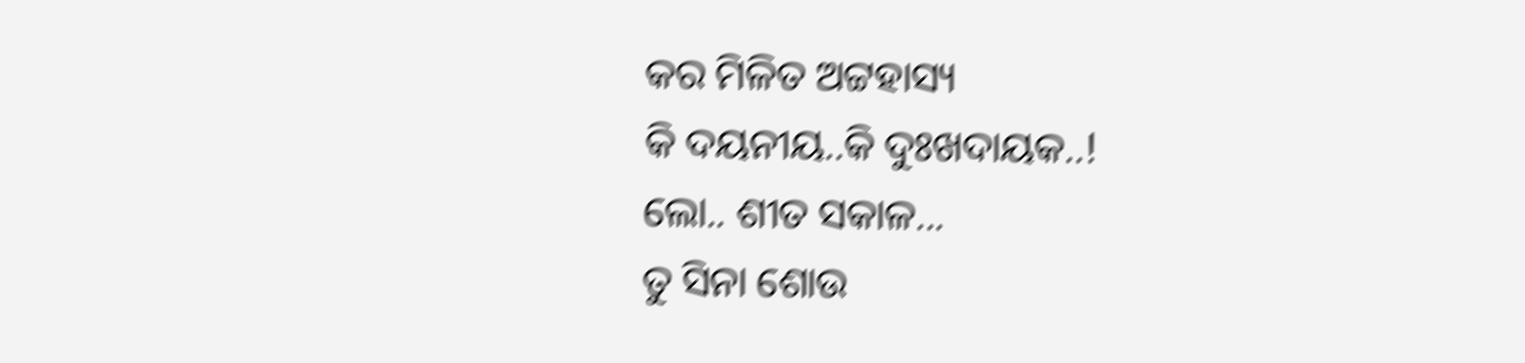କର ମିଳିତ ଅଟ୍ଟହାସ୍ୟ
କି ଦୟନୀୟ..କି ଦୁଃଖଦାୟକ..!
ଲୋ.. ଶୀତ ସକାଳ...
ତୁ ସିନା ଶୋଉ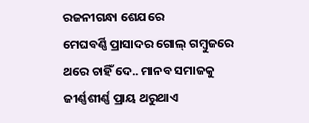ରଜନୀଗନ୍ଧା ଶେଯରେ
ମେଘବର୍ଣ୍ଣି ପ୍ରାସାଦର ଗୋଲ୍ ଗମ୍ବୁଜରେ
ଥରେ ଚାହିଁ ଦେ.. ମାନବ ସମାଜକୁ
ଜୀର୍ଣ୍ଣଶୀର୍ଣ୍ଣ ପ୍ରାୟ ଥରୁଥାଏ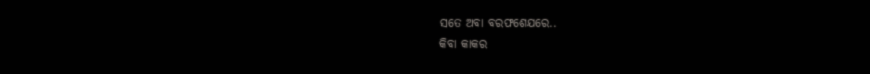ସତେ ଅବା ବରଫଶେଯରେ..
କିବା କାକର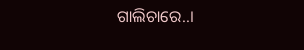ଗାଲିଚାରେ..।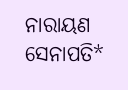ନାରାୟଣ ସେନାପତି*